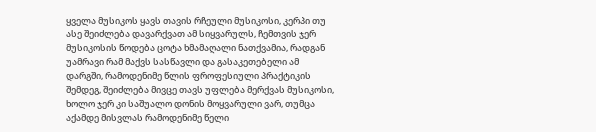ყველა მუსიკოს ყავს თავის რჩეული მუსიკოსი, კერპი თუ ასე შეიძლება დავარქვათ ამ სიყვარულს, ჩემთვის ჯერ მუსიკოსის წოდება ცოტა ხმამაღალი ნათქვამია, რადგან უამრავი რამ მაქვს სასწავლი და გასაკეთებელი ამ დარგში, რამოდენიმე წლის ფროფესიული პრაქტიკის შემდეგ, შეიძლება მივცე თავს უფლება მერქვას მუსიკოსი, ხოლო ჯერ კი საშუალო დონის მოყვარული ვარ, თუმცა აქამდე მისვლას რამოდენიმე წელი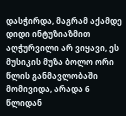დასჭირდა, მაგრამ აქამდე დიდი ინტუზიაზმით აღჭურვილი არ ვიყავი, ეს მუსიკის მუზა ბოლო ორი წლის განმავლობაში მომივიდა, არადა 6 წლიდან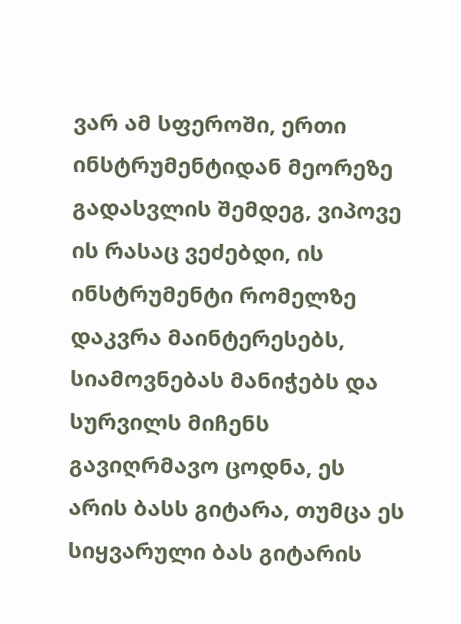ვარ ამ სფეროში, ერთი ინსტრუმენტიდან მეორეზე გადასვლის შემდეგ, ვიპოვე ის რასაც ვეძებდი, ის ინსტრუმენტი რომელზე დაკვრა მაინტერესებს, სიამოვნებას მანიჭებს და სურვილს მიჩენს გავიღრმავო ცოდნა, ეს არის ბასს გიტარა, თუმცა ეს სიყვარული ბას გიტარის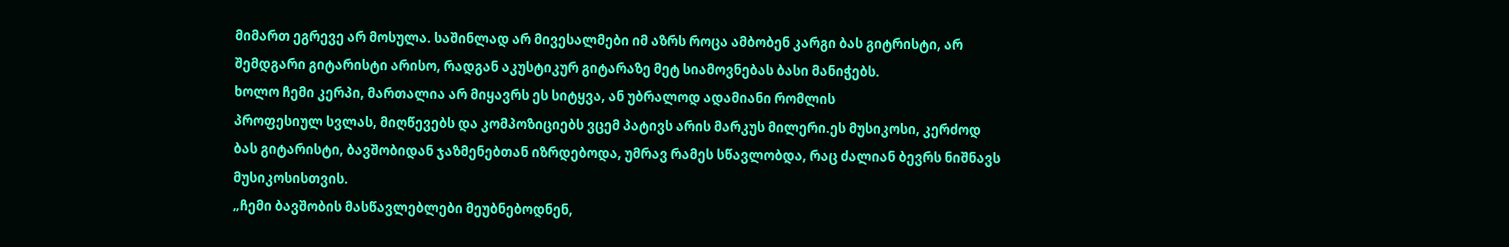მიმართ ეგრევე არ მოსულა. საშინლად არ მივესალმები იმ აზრს როცა ამბობენ კარგი ბას გიტრისტი, არ შემდგარი გიტარისტი არისო, რადგან აკუსტიკურ გიტარაზე მეტ სიამოვნებას ბასი მანიჭებს.
ხოლო ჩემი კერპი, მართალია არ მიყავრს ეს სიტყვა, ან უბრალოდ ადამიანი რომლის
პროფესიულ სვლას, მიღწევებს და კომპოზიციებს ვცემ პატივს არის მარკუს მილერი.ეს მუსიკოსი, კერძოდ ბას გიტარისტი, ბავშობიდან ჯაზმენებთან იზრდებოდა, უმრავ რამეს სწავლობდა, რაც ძალიან ბევრს ნიშნავს მუსიკოსისთვის.
„ჩემი ბავშობის მასწავლებლები მეუბნებოდნენ,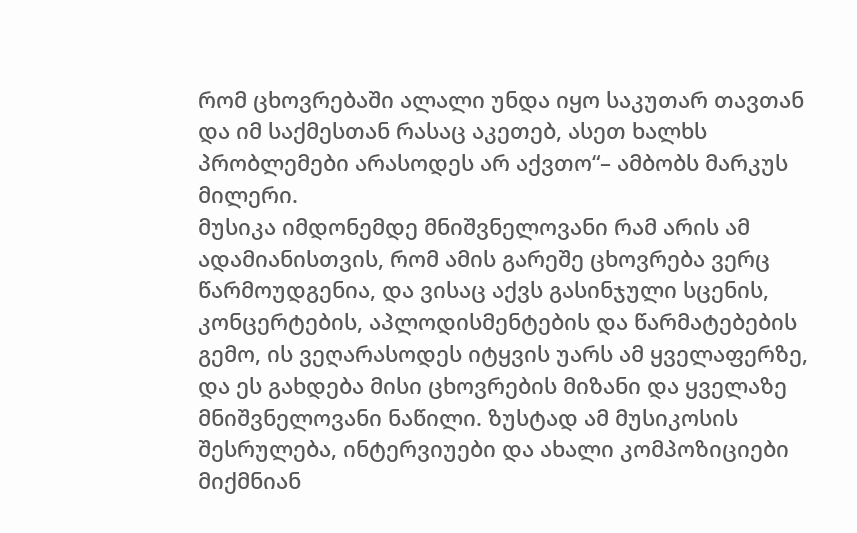რომ ცხოვრებაში ალალი უნდა იყო საკუთარ თავთან და იმ საქმესთან რასაც აკეთებ, ასეთ ხალხს პრობლემები არასოდეს არ აქვთო“– ამბობს მარკუს მილერი.
მუსიკა იმდონემდე მნიშვნელოვანი რამ არის ამ ადამიანისთვის, რომ ამის გარეშე ცხოვრება ვერც წარმოუდგენია, და ვისაც აქვს გასინჯული სცენის, კონცერტების, აპლოდისმენტების და წარმატებების გემო, ის ვეღარასოდეს იტყვის უარს ამ ყველაფერზე, და ეს გახდება მისი ცხოვრების მიზანი და ყველაზე მნიშვნელოვანი ნაწილი. ზუსტად ამ მუსიკოსის შესრულება, ინტერვიუები და ახალი კომპოზიციები მიქმნიან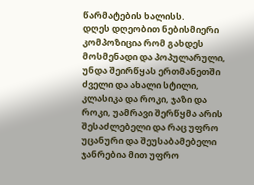წარმატების ხალისს.
დღეს დღეობით ნებისმიერი კომპოზიცია რომ გახდეს მოსმენადი და პოპულარული, უნდა შეირწყას ერთმანეთში ძველი და ახალი სტილი, კლასიკა და როკი, ჯაზი და როკი, უამრავი შერწყმა არის შესაძლებელი და რაც უფრო უცანური და შეუსაბამებელი ჯანრებია მით უფრო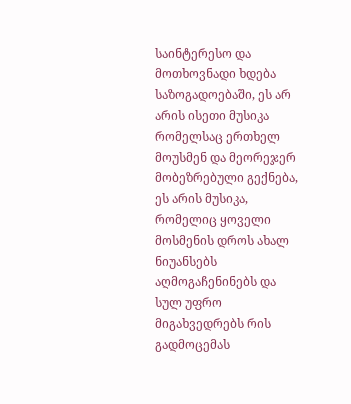საინტერესო და მოთხოვნადი ხდება საზოგადოებაში, ეს არ არის ისეთი მუსიკა რომელსაც ერთხელ მოუსმენ და მეორეჯერ მობეზრებული გექნება, ეს არის მუსიკა, რომელიც ყოველი მოსმენის დროს ახალ ნიუანსებს აღმოგაჩენინებს და სულ უფრო მიგახვედრებს რის გადმოცემას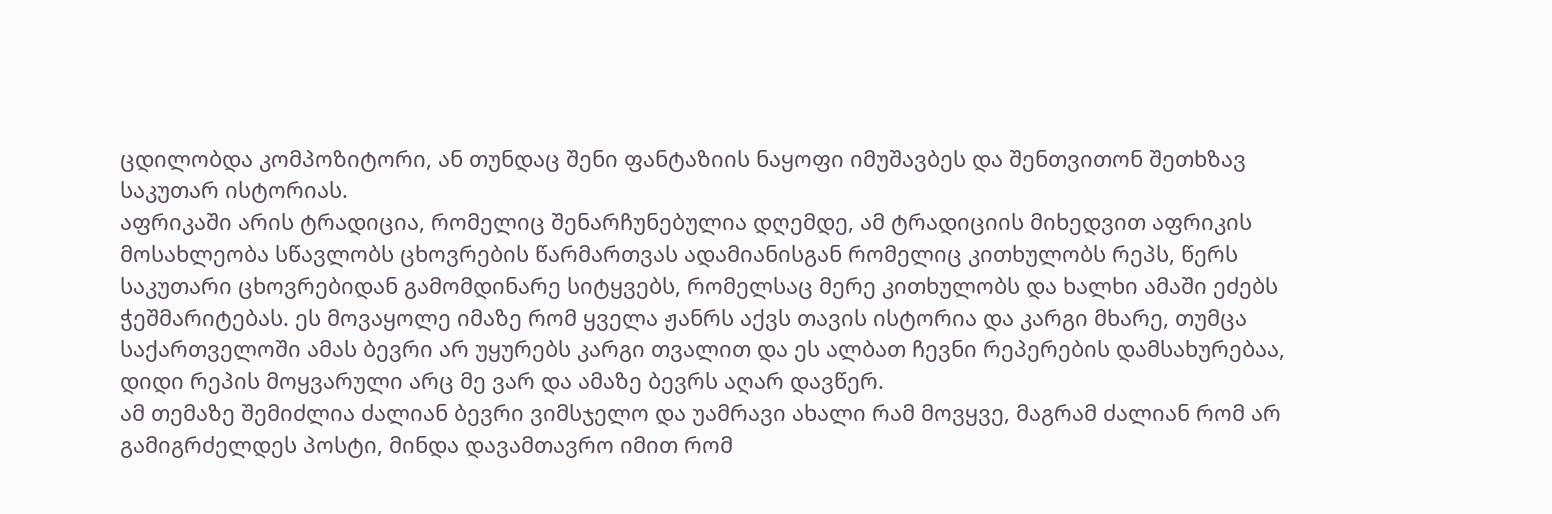ცდილობდა კომპოზიტორი, ან თუნდაც შენი ფანტაზიის ნაყოფი იმუშავბეს და შენთვითონ შეთხზავ საკუთარ ისტორიას.
აფრიკაში არის ტრადიცია, რომელიც შენარჩუნებულია დღემდე, ამ ტრადიციის მიხედვით აფრიკის მოსახლეობა სწავლობს ცხოვრების წარმართვას ადამიანისგან რომელიც კითხულობს რეპს, წერს საკუთარი ცხოვრებიდან გამომდინარე სიტყვებს, რომელსაც მერე კითხულობს და ხალხი ამაში ეძებს ჭეშმარიტებას. ეს მოვაყოლე იმაზე რომ ყველა ჟანრს აქვს თავის ისტორია და კარგი მხარე, თუმცა საქართველოში ამას ბევრი არ უყურებს კარგი თვალით და ეს ალბათ ჩევნი რეპერების დამსახურებაა, დიდი რეპის მოყვარული არც მე ვარ და ამაზე ბევრს აღარ დავწერ.
ამ თემაზე შემიძლია ძალიან ბევრი ვიმსჯელო და უამრავი ახალი რამ მოვყვე, მაგრამ ძალიან რომ არ გამიგრძელდეს პოსტი, მინდა დავამთავრო იმით რომ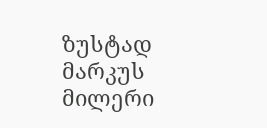ზუსტად მარკუს მილერი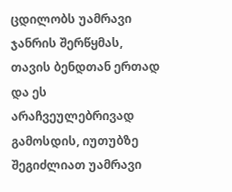ცდილობს უამრავი ჯანრის შერწყმას, თავის ბენდთან ერთად და ეს არაჩვეულებრივად გამოსდის, იუთუბზე შეგიძლიათ უამრავი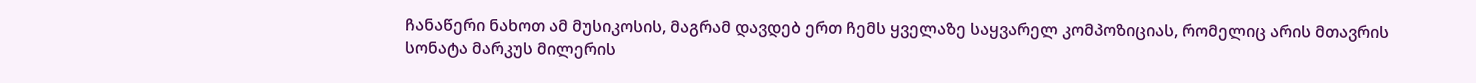ჩანაწერი ნახოთ ამ მუსიკოსის, მაგრამ დავდებ ერთ ჩემს ყველაზე საყვარელ კომპოზიციას, რომელიც არის მთავრის სონატა მარკუს მილერის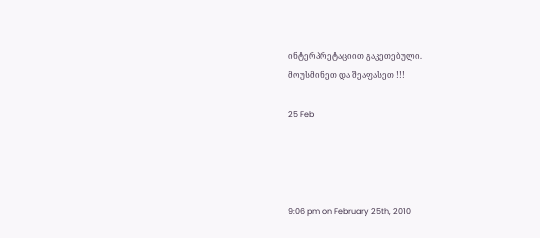ინტერპრეტაციით გაკეთებული.
მოუსმინეთ და შეაფასეთ !!!

25 Feb




9:06 pm on February 25th, 2010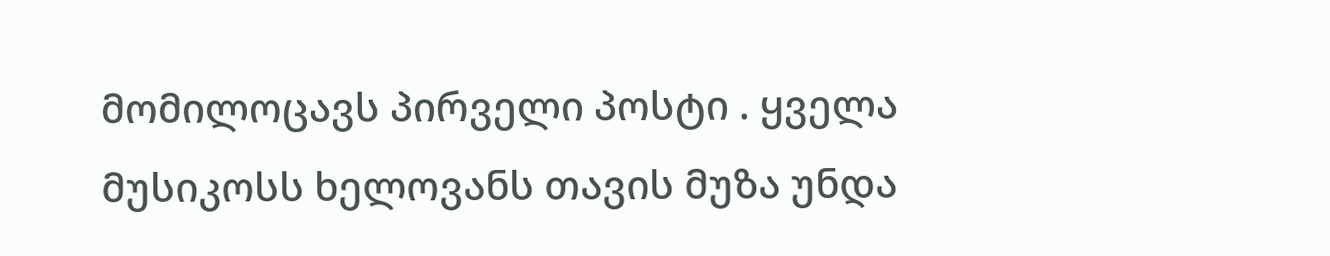მომილოცავს პირველი პოსტი . ყველა მუსიკოსს ხელოვანს თავის მუზა უნდა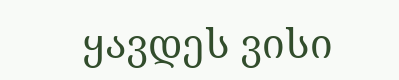ყავდეს ვისი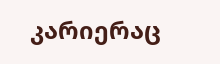კარიერაც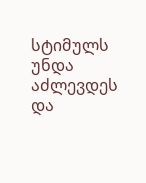სტიმულს უნდა აძლევდეს და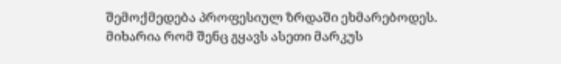შემოქმედება პროფესიულ ზრდაში ეხმარებოდეს. მიხარია რომ შენც გყავს ასეთი მარკუს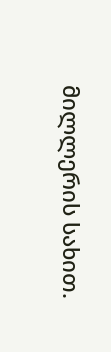მილლერის სახით.